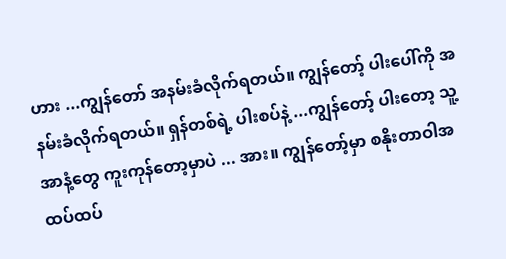ဟား ...ကျွန်တော် အနမ်းခံလိုက်ရတယ်။ ကျွန်တော့် ပါးပေါ်ကို အနမ်းခံလိုက်ရတယ်။ ရှန်တစ်ရဲ့ ပါးစပ်နဲ့ ...ကျွန်တော့် ပါးတော့ သူ့အာနံ့တွေ ကူးကုန်တော့မှာပဲ ... အား။ ကျွန်တော့်မှာ စနိုးတာဝါအထပ်ထပ်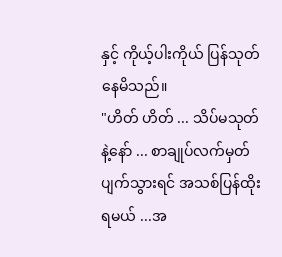နှင့် ကိုယ့်ပါးကိုယ် ပြန်သုတ်နေမိသည်။
"ဟိတ် ဟိတ် ... သိပ်မသုတ်နဲ့နော် ... စာချုပ်လက်မှတ် ပျက်သွားရင် အသစ်ပြန်ထိုးရမယ် ...အ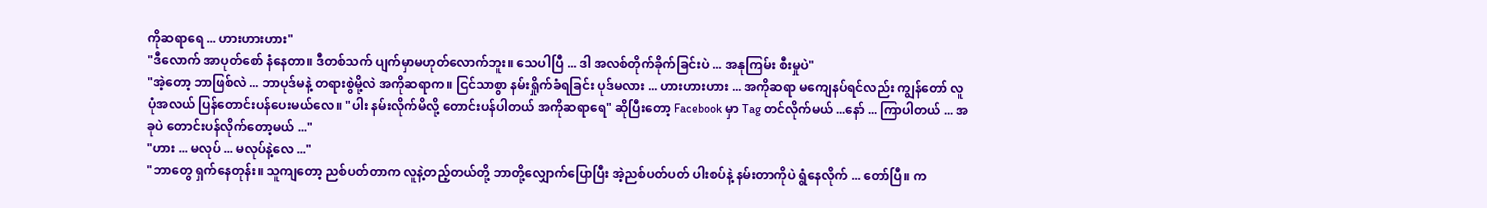ကိုဆရာရေ ... ဟားဟားဟား"
"ဒီလောက် အာပုတ်စော် နံနေတာ။ ဒီတစ်သက် ပျက်မှာမဟုတ်လောက်ဘူး။ သေပါပြီ ... ဒါ အလစ်တိုက်ခိုက်ခြင်းပဲ ... အနုကြမ်း စီးမှုပဲ"
"အဲ့တော့ ဘာဖြစ်လဲ ... ဘာပုဒ်မနဲ့ တရားစွဲမို့လဲ အကိုဆရာက။ ငြင်သာစွာ နမ်းရှိုက်ခံရခြင်း ပုဒ်မလား ... ဟားဟားဟား ... အကိုဆရာ မကျေနပ်ရင်လည်း ကျွန်တော် လူပုံအလယ် ပြန်တောင်းပန်ပေးမယ်လေ။ "ပါး နမ်းလိုက်မိလို့ တောင်းပန်ပါတယ် အကိုဆရာရေ" ဆိုပြီးတော့ Facebook မှာ Tag တင်လိုက်မယ် ...နော် ... ကြာပါတယ် ... အခုပဲ တောင်းပန်လိုက်တော့မယ် ..."
"ဟား ... မလုပ် ... မလုပ်နဲ့လေ ..."
"ဘာတွေ ရှက်နေတုန်း။ သူကျတော့ ညစ်ပတ်တာက လူနဲ့တည့်တယ်တို့ ဘာတို့လျှောက်ပြောပြီး အဲ့ညစ်ပတ်ပတ် ပါးစပ်နဲ့ နမ်းတာကိုပဲ ရွံနေလိုက် ... တော်ပြီ။ က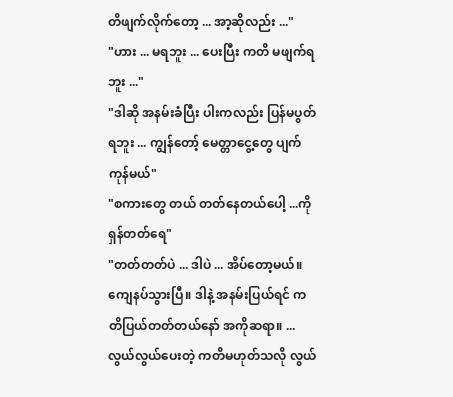တိဖျက်လိုက်တော့ ... အာ့ဆိုလည်း ..."
"ဟား ... မရဘူး ... ပေးပြီး ကတိ မဖျက်ရဘူး ..."
"ဒါဆို အနမ်းခံပြီး ပါးကလည်း ပြန်မပွတ်ရဘူး ... ကျွန်တော့် မေတ္တာငွေ့တွေ ပျက်ကုန်မယ်"
"စကားတွေ တယ် တတ်နေတယ်ပေါ့ ...ကိုရှန်တတ်ရေ"
"တတ်တတ်ပဲ ... ဒါပဲ ... အိပ်တော့မယ်။ ကျေနပ်သွားပြီ။ ဒါနဲ့ အနမ်းပြယ်ရင် ကတိပြယ်တတ်တယ်နော် အကိုဆရာ။ ... လွယ်လွယ်ပေးတဲ့ ကတိမဟုတ်သလို လွယ်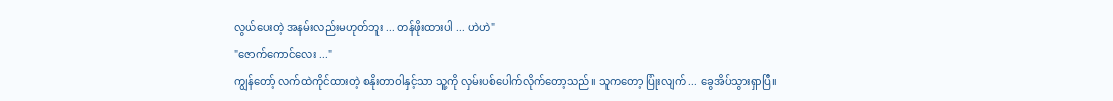လွယ်ပေးတဲ့ အနမ်းလည်းမဟုတ်ဘူး ... တန်ဖိုးထားပါ ... ဟဲဟဲ"
"ဇောက်ကောင်လေး ..."
ကျွန်တော့် လက်ထဲကိုင်ထားတဲ့ စနိုးတာဝါနှင့်သာ သူ့ကို လှမ်းပစ်ပေါက်လိုက်တော့သည်။ သူကတော့ ပြုံးလျက် ... ခွေအိပ်သွားရှာပြီ။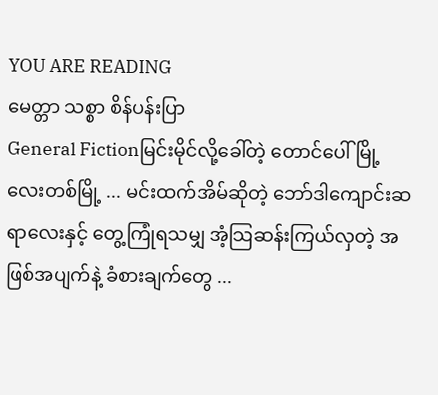YOU ARE READING
မေတ္တာ သစ္စာ စိန်ပန်းပြာ
General Fictionမြင်းမိုင်လို့ခေါ်တဲ့ တောင်ပေါ်မြို့လေးတစ်မြို့ ... မင်းထက်အိမ်ဆိုတဲ့ ဘော်ဒါကျောင်းဆရာလေးနှင့် တွေ့ကြုံရသမျှ အံ့သြဆန်းကြယ်လှတဲ့ အဖြစ်အပျက်နဲ့ ခံစားချက်တွေ ...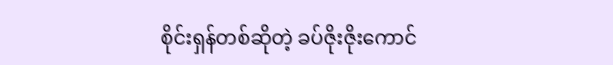စိုင်းရှန်တစ်ဆိုတဲ့ ခပ်ဇိုးဇိုးကောင်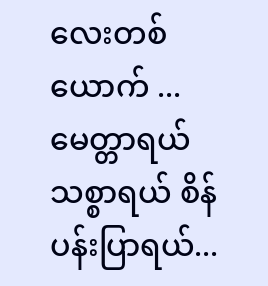လေးတစ်ယောက် ... မေတ္တာရယ် သစ္စာရယ် စိန်ပန်းပြာရယ်...